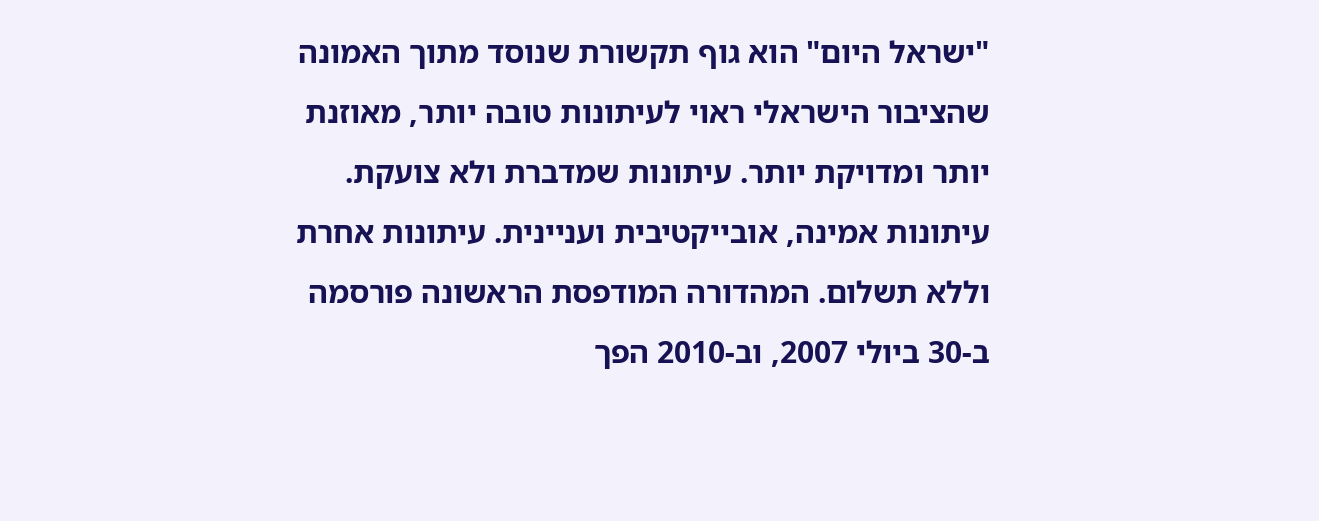"ישראל היום" הוא גוף תקשורת שנוסד מתוך האמונה שהציבור הישראלי ראוי לעיתונות טובה יותר, מאוזנת יותר ומדויקת יותר. עיתונות שמדברת ולא צועקת. עיתונות אמינה, אובייקטיבית ועניינית. עיתונות אחרת וללא תשלום. המהדורה המודפסת הראשונה פורסמה ב-30 ביולי 2007, וב-2010 הפך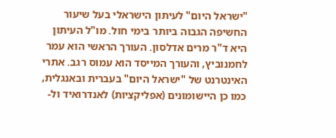"ישראל היום" לעיתון הישראלי בעל שיעור החשיפה הגבוה ביותר בימי חול. מו"ל העיתון היא ד"ר מרים אדלסון. העורך הראשי הוא עמר לחמנוביץ, והעורך המייסד הוא עמוס רגב. אתרי האינטרנט של "ישראל היום" בעברית ובאנגלית, כמו כן היישומונים (אפליקציות) לאנדרואיד ול-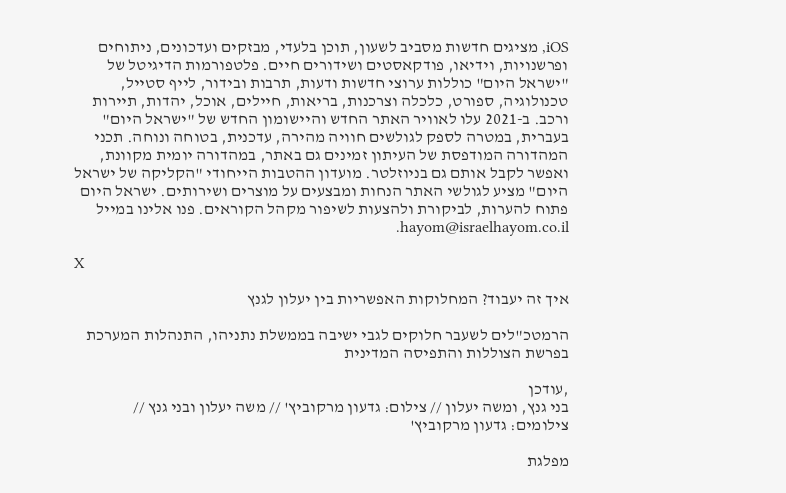iOS, מציגים חדשות מסביב לשעון, תוכן בלעדי, מבזקים ועדכונים, ניתוחים ופרשנויות, וידיאו, פודקאסטים ושידורים חיים. פלטפורמות הדיגיטל של "ישראל היום" כוללות ערוצי חדשות ודעות, תרבות ובידור, לייף סטייל, טכנולוגיה, ספורט, כלכלה וצרכנות, בריאות, חיילים, אוכל, יהדות, תיירות ורכב. ב-2021 עלו לאוויר האתר החדש והיישומון החדש של "ישראל היום" בעברית, במטרה לספק לגולשים חוויה מהירה, עדכנית, בטוחה ונוחה. תכני המהדורה המודפסת של העיתון זמינים גם באתר, במהדורה יומית מקוונת, ואפשר לקבל אותם גם בניוזלטר. מועדון ההטבות הייחודי "הקליקה של ישראל היום" מציע לגולשי האתר הנחות ומבצעים על מוצרים ושירותים. ישראל היום פתוח להערות, לביקורת ולהצעות לשיפור מקהל הקוראים. פנו אלינו במייל hayom@israelhayom.co.il.

X

איך זה יעבוד? המחלוקות האפשריות בין יעלון לגנץ

הרמטכ"לים לשעבר חלוקים לגבי ישיבה בממשלת נתניהו, התנהלות המערכת בפרשת הצוללות והתפיסה המדינית

,עודכן
בני גנץ, ומשה יעלון // צילום: גדעון מרקוביץ' // משה יעלון ובני גנץ // צילומים: גדעון מרקוביץ'

מפלגת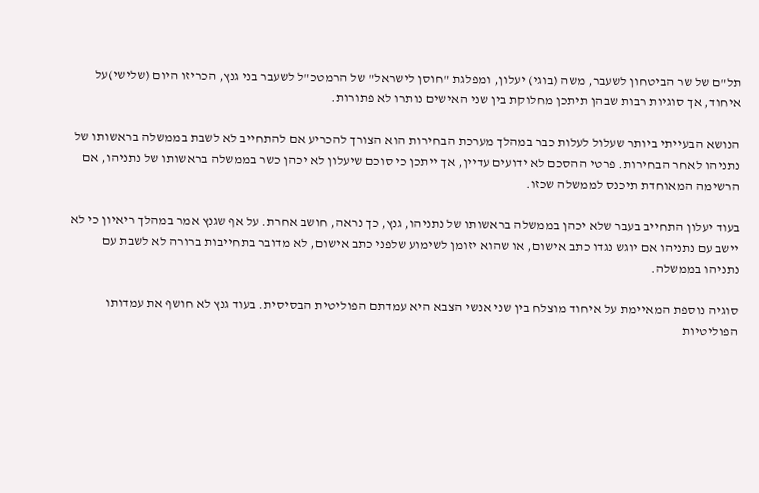תל"ם של שר הביטחון לשעבר, משה (בוגי) יעלון, ומפלגת "חוסן לישראל" של הרמטכ"ל לשעבר בני גנץ, הכריזו היום (שלישי)על איחוד, אך סוגיות רבות שבהן תיתכן מחלוקת בין שני האישים נותרו לא פתורות.

הנושא הבעייתי ביותר שעלול לעלות כבר במהלך מערכת הבחירות הוא הצורך להכריע אם להתחייב לא לשבת בממשלה בראשותו של נתניהו לאחר הבחירות. פרטי ההסכם לא ידועים עדיין, אך ייתכן כי סוכם שיעלון לא יכהן כשר בממשלה בראשותו של נתניהו, אם הרשימה המאוחדת תיכנס לממשלה שכזו.

בעוד יעלון התחייב בעבר שלא יכהן בממשלה בראשותו של נתניהו, גנץ, כך נראה, חושב אחרת. על אף שגנץ אמר במהלך ריאיון כי לא יישב עם נתניהו אם יוגש נגדו כתב אישום, או שהוא יזומן לשימוע שלפני כתב אישום, לא מדובר בתחייבות ברורה לא לשבת עם נתניהו בממשלה.

סוגיה נוספת המאיימת על איחוד מוצלח בין שני אנשי הצבא היא עמדתם הפוליטית הבסיסית. בעוד גנץ לא חושף את עמדותו הפוליטיות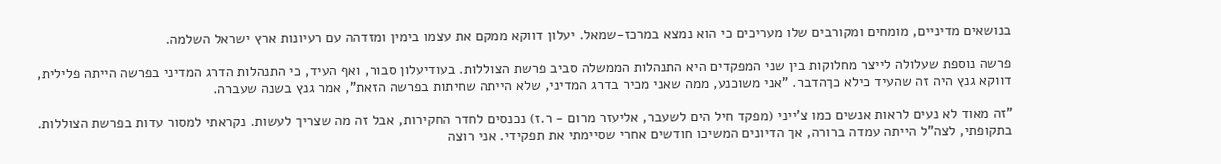בנושאים מדיניים, מומחים ומקורבים שלו מעריכים כי הוא נמצא במרכז-שמאל. יעלון דווקא ממקם את עצמו בימין ומזדהה עם רעיונות ארץ ישראל השלמה.

פרשה נוספת שעלולה לייצר מחלוקות בין שני המפקדים היא התנהלות הממשלה סביב פרשת הצוללות. בעודיעלון סבור, ואף העיד, כי התנהלות הדרג המדיני בפרשה הייתה פלילית, דווקא גנץ היה זה שהעיד כילא כךהדבר. "אני משוכנע, ממה שאני מכיר בדרג המדיני, שלא הייתה שחיתות בפרשה הזאת", אמר גנץ בשנה שעברה.

"זה מאוד לא נעים לראות אנשים כמו צ'ייני (מפקד חיל הים לשעבר, אליעזר מרום - ר.ז) נכנסים לחדר החקירות, אבל זה מה שצריך לעשות. נקראתי למסור עדות בפרשת הצוללות. בתקופתי, לצה"ל הייתה עמדה ברורה, אך הדיונים המשיכו חודשים אחרי שסיימתי את תפקידי. אני רוצה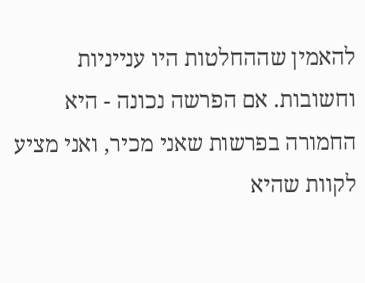להאמין שההחלטות היו ענייניות וחשובות. אם הפרשה נכונה - היא החמורה בפרשות שאני מכיר, ואני מציע לקוות שהיא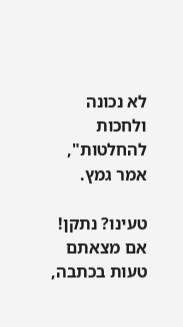לא נכונה ולחכות להחלטות", אמר גמץ.

טעינו? נתקן! אם מצאתם טעות בכתבה,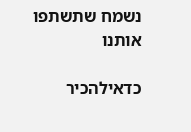נשמח שתשתפו אותנו

כדאילהכיר